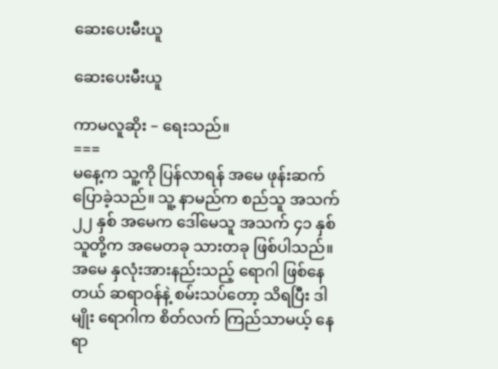ဆေးပေးမီးယူ

ဆေးပေးမီးယူ

ကာမလူဆိုး – ရေးသည်။
===
မနေ့က သူ့ကို ပြန်လာရန် အမေ ဖုန်းဆက်ပြောခဲ့သည်။ သူ့ နာမည်က စည်သူ အသက် ၂၂ နှစ် အမေက ဒေါ်မေသူ အသက် ၄၁ နှစ် သူတို့က အမေတခု သားတခု ဖြစ်ပါသည်။ အမေ နှလုံးအားနည်းသည့် ရောဂါ ဖြစ်နေတယ် ဆရာဝန်နဲ့ စမ်းသပ်တော့ သိရပြီး ဒါမျိုး ရောဂါက စိတ်လက် ကြည်သာမယ့် နေရာ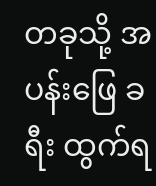တခုသို့ အပန်းဖြေ ခရီး ထွက်ရ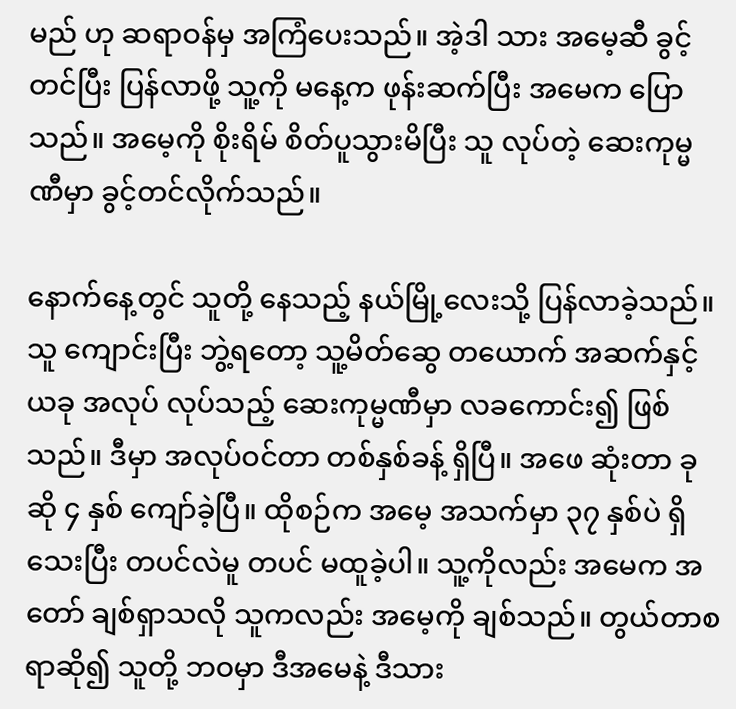မည် ဟု ဆရာဝန်မှ အကြံပေးသည်။ အဲ့ဒါ သား အမေ့ဆီ ခွင့်တင်ပြီး ပြန်လာဖို့ သူ့ကို မနေ့က ဖုန်းဆက်ပြီး အမေက ပြောသည်။ အမေ့ကို စိုးရိမ် စိတ်ပူသွားမိပြီး သူ လုပ်တဲ့ ဆေးကုမ္မဏီမှာ ခွင့်တင်လိုက်သည်။

နောက်နေ့တွင် သူတို့ နေသည့် နယ်မြို့လေးသို့ ပြန်လာခဲ့သည်။ သူ ကျောင်းပြီး ဘွဲ့ရတော့ သူ့မိတ်ဆွေ တယောက် အဆက်နှင့် ယခု အလုပ် လုပ်သည့် ဆေးကုမ္မဏီမှာ လခကောင်း၍ ဖြစ်သည်။ ဒီမှာ အလုပ်ဝင်တာ တစ်နှစ်ခန့် ရှိပြီ။ အဖေ ဆုံးတာ ခုဆို ၄ နှစ် ကျော်ခဲ့ပြီ။ ထိုစဉ်က အမေ့ အသက်မှာ ၃၇ နှစ်ပဲ ရှိသေးပြီး တပင်လဲမူ တပင် မထူခဲ့ပါ။ သူ့ကိုလည်း အမေက အတော် ချစ်ရှာသလို သူကလည်း အမေ့ကို ချစ်သည်။ တွယ်တာစရာဆို၍ သူတို့ ဘဝမှာ ဒီအမေနဲ့ ဒီသား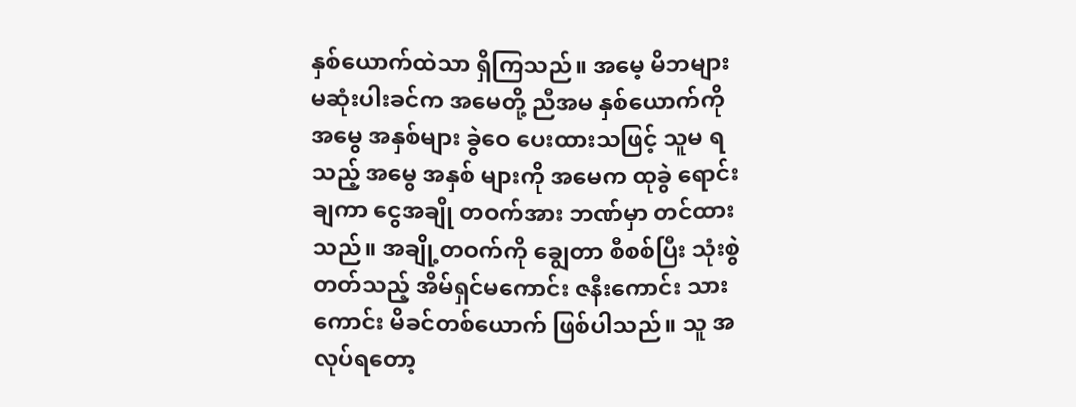နှစ်ယောက်ထဲသာ ရှိကြသည်။ အမေ့ မိဘများ မဆုံးပါးခင်က အမေတို့ ညီအမ နှစ်ယောက်ကို အမွေ အနှစ်များ ခွဲဝေ ပေးထားသဖြင့် သူမ ရသည့် အမွေ အနှစ် များကို အမေက ထုခွဲ ရောင်းချကာ ငွေအချို တဝက်အား ဘဏ်မှာ တင်ထားသည်။ အချို့တဝက်ကို ချွေတာ စီစစ်ပြီး သုံးစွဲတတ်သည့် အိမ်ရှင်မကောင်း ဇနီးကောင်း သားကောင်း မိခင်တစ်ယောက် ဖြစ်ပါသည်။ သူ အလုပ်ရတော့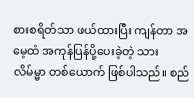စားစရိတ်သာ ဖယ်ထားပြီး ကျန်တာ အမေ့ထံ အကုန်ပြန်ပို့ပေးခဲ့တဲ့ သားလိမ်မ္မာ တစ်ယောက် ဖြစ်ပါသည်။ စည်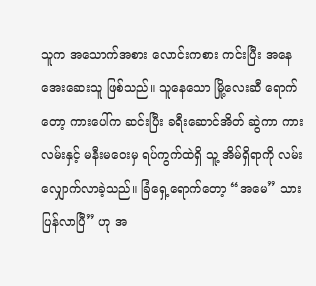သူက အသောက်အစား လောင်းကစား ကင်းပြီး အနေအေးဆေးသူ ဖြစ်သည်။ သူနေသော မြို့လေးဆီ ရောက်တော့ ကားပေါ်က ဆင်းပြီး ခရီးဆောင်အိတ် ဆွဲကာ ကားလမ်းနှင့် မနီးမဝေးမှ ရပ်ကွက်ထဲရှိ သူ့ အိမ်ရှိရာကို လမ်းလျှောက်လာခဲ့သည်။ ခြံရှေ့ရောက်တော့ “အမေ” သား ပြန်လာပြီ” ဟု အ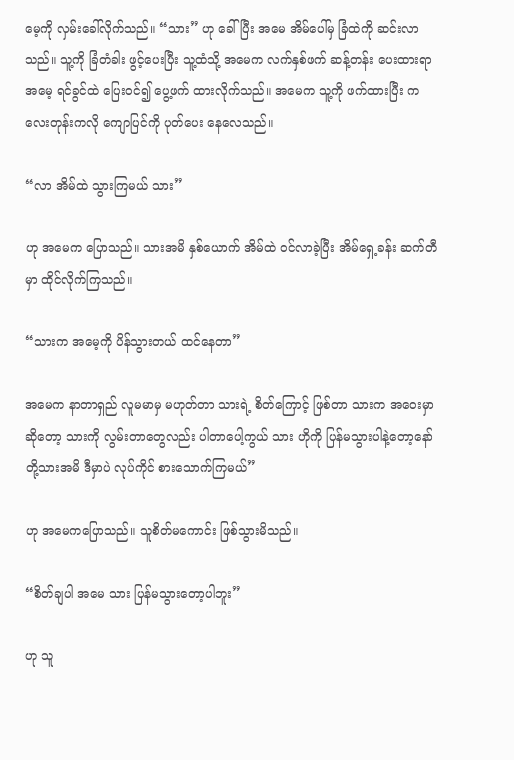မေ့ကို လှမ်းခေါ်လိုက်သည်။ “သား” ဟု ခေါ်ပြီး အမေ အိမ်ပေါ်မှ ခြံထဲကို ဆင်းလာသည်။ သူ့ကို ခြံတံခါး ဖွင့်ပေးပြီး သူ့ထံသို့ အမေက လက်နှစ်ဖက် ဆန့်တန်း ပေးထားရာ အမေ့ ရင်ခွင်ထဲ ပြေးဝင်၍ ပွေ့ဖက် ထားလိုက်သည်။ အမေက သူ့ကို ဖက်ထားပြီး ကလေးတုန်းကလို ကျောပြင်ကို ပုတ်ပေး နေလေသည်။

“လာ အိမ်ထဲ သွားကြမယ် သား”

ဟု အမေက ပြောသည်။ သားအမိ နှစ်ယောက် အိမ်ထဲ ဝင်လာခဲ့ပြီး အိမ်ရှေ့ခန်း ဆက်တီမှာ ထိုင်လိုက်ကြသည်။

“သားက အမေ့ကို ပိန်သွားတယ် ထင်နေတာ”

အမေက နာတာရှည် လူမမာမှ မဟုတ်တာ သားရဲ့ စိတ်ကြောင့် ဖြစ်တာ သားက အဝေးမှာ ဆိုတော့ သားကို လွမ်းတာတွေလည်း ပါတာပေါ့ကွယ် သား ဟိုကို ပြန်မသွားပါနဲ့တော့နော် တို့သားအမိ ဒီမှာပဲ လုပ်ကိုင် စားသောက်ကြမယ်”

ဟု အမေကပြောသည်။ သူစိတ်မကောင်း ဖြစ်သွားမိသည်။

“စိတ်ချပါ အမေ သား ပြန်မသွားတော့ပါဘူး”

ဟု သူ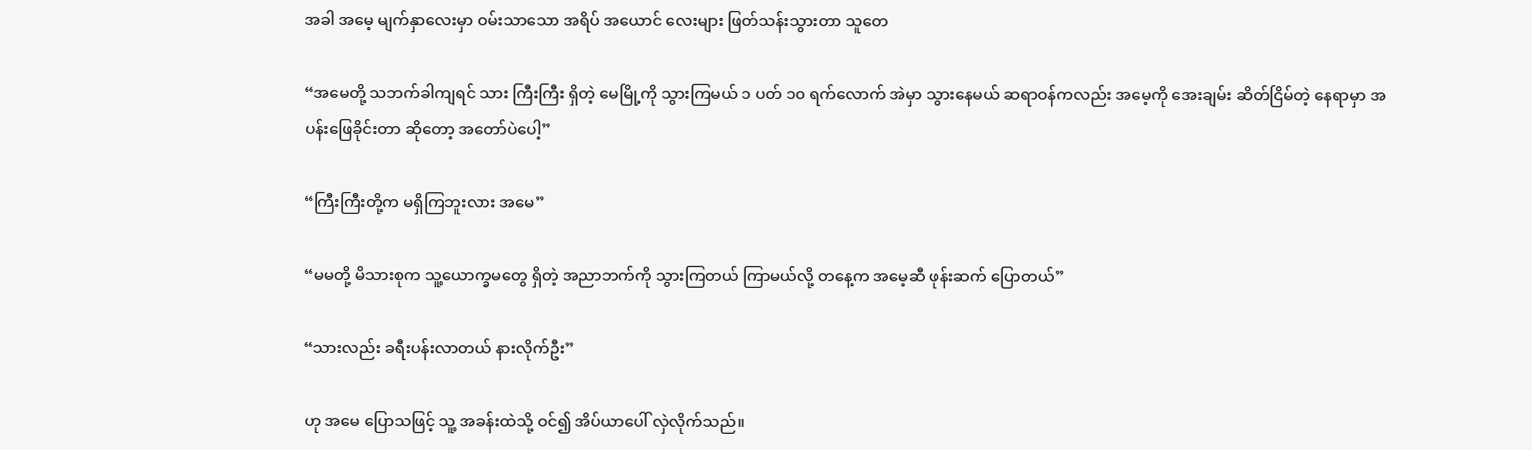အခါ အမေ့ မျက်နှာလေးမှာ ဝမ်းသာသော အရိပ် အယောင် လေးများ ဖြတ်သန်းသွားတာ သူတေ

“အမေတို့ သဘက်ခါကျရင် သား ကြီးကြီး ရှိတဲ့ မေမြို့ကို သွားကြမယ် ၁ ပတ် ၁၀ ရက်လောက် အဲမှာ သွားနေမယ် ဆရာဝန်ကလည်း အမေ့ကို အေးချမ်း ဆိတ်ငြိမ်တဲ့ နေရာမှာ အပန်းဖြေခိုင်းတာ ဆိုတော့ အတော်ပဲပေါ့”

“ကြီးကြီးတို့က မရှိကြဘူးလား အမေ”

“မမတို့ မိသားစုက သူ့ယောက္ခမတွေ ရှိတဲ့ အညာဘက်ကို သွားကြတယ် ကြာမယ်လို့ တနေ့က အမေ့ဆီ ဖုန်းဆက် ပြောတယ်”

“သားလည်း ခရီးပန်းလာတယ် နားလိုက်ဦး”

ဟု အမေ ပြောသဖြင့် သူ့ အခန်းထဲသို့ ဝင်၍ အိပ်ယာပေါ် လှဲလိုက်သည်။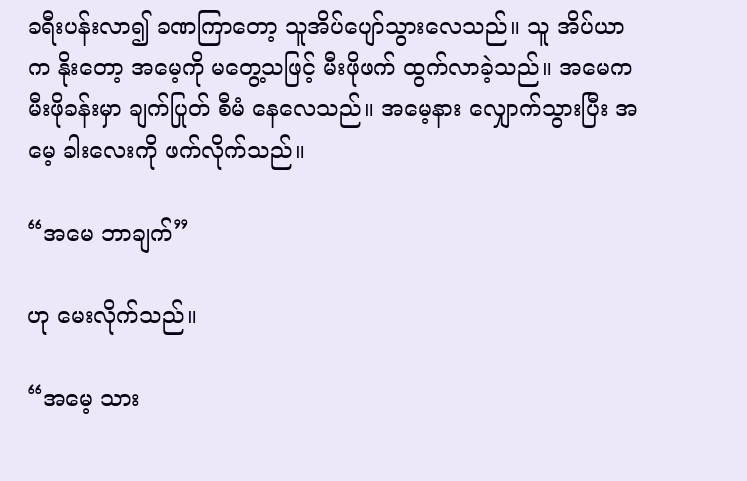ခရီးပန်းလာ၍ ခဏကြာတော့ သူအိပ်ပျော်သွားလေသည်။ သူ အိပ်ယာက နိုးတော့ အမေ့ကို မတွေ့သဖြင့် မီးဖိုဖက် ထွက်လာခဲ့သည်။ အမေက မီးဖိုခန်းမှာ ချက်ပြုတ် စီမံ နေလေသည်။ အမေ့နား လျှောက်သွားပြီး အမေ့ ခါးလေးကို ဖက်လိုက်သည်။

“အမေ ဘာချက်”

ဟု မေးလိုက်သည်။

“အမေ့ သား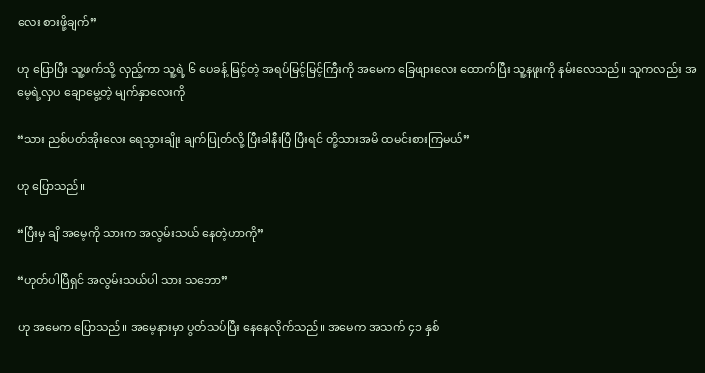လေး စားဖို့ချက်”

ဟု ပြောပြီး သူ့ဖက်သို့ လှည့်ကာ သူ့ရဲ့ ၆ ပေခန့် မြင့်တဲ့ အရပ်မြင့်မြင့်ကြီးကို အမေက ခြေဖျားလေး ထောက်ပြီး သူ့နဖူးကို နမ်းလေသည်။ သူကလည်း အမေ့ရဲ့လှပ ချောမွေ့တဲ့ မျက်နှာလေးကို

“သား ညစ်ပတ်အိုးလေး ရေသွားချိုး ချက်ပြုတ်လို့ ပြီးခါနီးပြီ ပြီးရင် တို့သားအမိ ထမင်းစားကြမယ်”

ဟု ပြောသည်။

“ပြီးမှ ချိ အမေ့ကို သားက အလွမ်းသယ် နေတဲ့ဟာကို”

“ဟုတ်ပါပြီရှင် အလွမ်းသယ်ပါ သား သဘော”

ဟု အမေက ပြောသည်။ အမေ့နားမှာ ပွတ်သပ်ပြီး နေနေလိုက်သည်။ အမေက အသက် ၄၁ နှစ်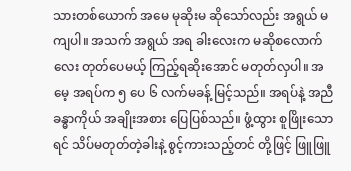သားတစ်ယောက် အမေ မုဆိုးမ ဆိုသော်လည်း အရွယ် မကျပါ။ အသက် အရွယ် အရ ခါးလေးက မဆိုစလောက်လေး တုတ်ပေမယ့် ကြည့်ရဆိုးအောင် မတုတ်လှပါ။ အမေ့ အရပ်က ၅ ပေ ၆ လက်မခန့် မြင့်သည်။ အရပ်နဲ့ အညီ ခန္ဓာကိုယ် အချိုးအစား ပြေပြစ်သည်။ ဖွံ့ထွား စူဖြိုးသောရင် သိပ်မတုတ်တဲ့ခါးနဲ့ စွင့်ကားသည့်တင် တို့ဖြင့် ဖြူဖြူ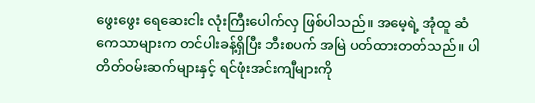ဖွေးဖွေး ရေဆေးငါး လုံးကြီးပေါက်လှ ဖြစ်ပါသည်။ အမေ့ရဲ့ အုံထူ ဆံကေသာများက တင်ပါးခန့်ရှိပြီး ဘီးစပက် အမြဲ ပတ်ထားတတ်သည်။ ပါတိတ်ဝမ်းဆက်များနှင့် ရင်ဖုံးအင်းကျီများကို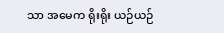သာ အမေက ရိုးရိုး ယဉ်ယဉ်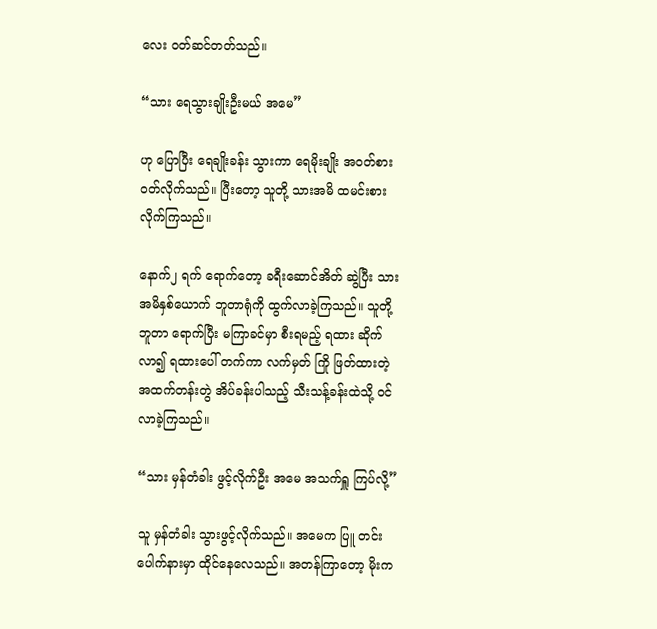လေး ဝတ်ဆင်တတ်သည်။

“သား ရေသွားချိုးဦးမယ် အမေ”

ဟု ပြောပြီး ရေချိုးခန်း သွားကာ ရေမိုးချိုး အဝတ်စား ဝတ်လိုက်သည်။ ပြီးတော့ သူတို့ သားအမိ ထမင်းစားလိုက်ကြသည်။

နောက်၂ ရက် ရောက်တော့ ခရီးဆောင်အိတ် ဆွဲပြီး သားအမိနှစ်ယောက် ဘူတာရုံကို ထွက်လာခဲ့ကြသည်။ သူတို့ ဘူတာ ရောက်ပြီး မကြာခင်မှာ စီးရမည့် ရထား ဆိုက်လာ၍ ရထားပေါ် တက်ကာ လက်မှတ် ကြို ဖြတ်ထားတဲ့ အထက်တန်းတွဲ အိပ်ခန်းပါသည့် သီးသန့်ခန်းထဲသို့ ဝင်လာခဲ့ကြသည်။

“သား မှန်တံခါး ဖွင့်လိုက်ဦး အမေ အသက်ရှူ ကြပ်လို့”

သူ မှန်တံခါး သွားဖွင့်လိုက်သည်။ အမေက ပြူ တင်းပေါက်နားမှာ ထိုင်နေလေသည်။ အတန်ကြာတော့ မိုးက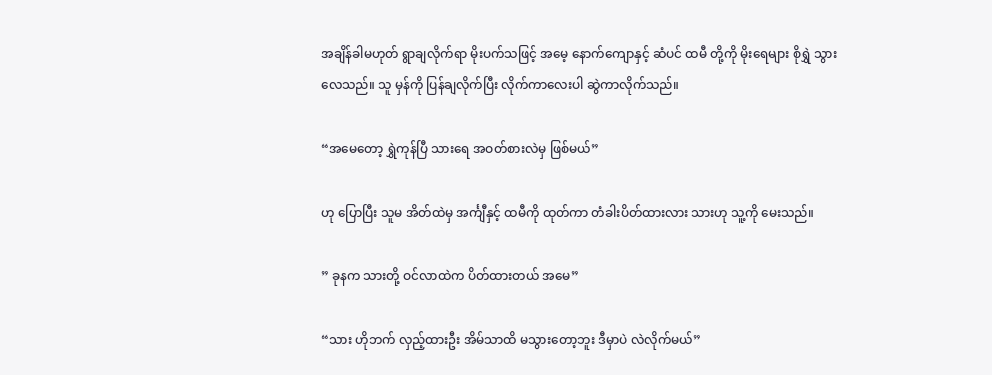အချိန်ခါမဟုတ် ရွာချလိုက်ရာ မိုးပက်သဖြင့် အမေ့ နောက်ကျောနှင့် ဆံပင် ထမီ တို့ကို မိုးရေများ စိုရွှဲ သွားလေသည်။ သူ မှန်ကို ပြန်ချလိုက်ပြီး လိုက်ကာလေးပါ ဆွဲကာလိုက်သည်။

“အမေတော့ ရွှဲကုန်ပြီ သားရေ အဝတ်စားလဲမှ ဖြစ်မယ်”

ဟု ပြောပြီး သူမ အိတ်ထဲမှ အင်္ကျီနှင့် ထမီကို ထုတ်ကာ တံခါးပိတ်ထားလား သားဟု သူ့ကို မေးသည်။

” ခုနက သားတို့ ဝင်လာထဲက ပိတ်ထားတယ် အမေ”

“သား ဟိုဘက် လှည့်ထားဦး အိမ်သာထိ မသွားတော့ဘူး ဒီမှာပဲ လဲလိုက်မယ်”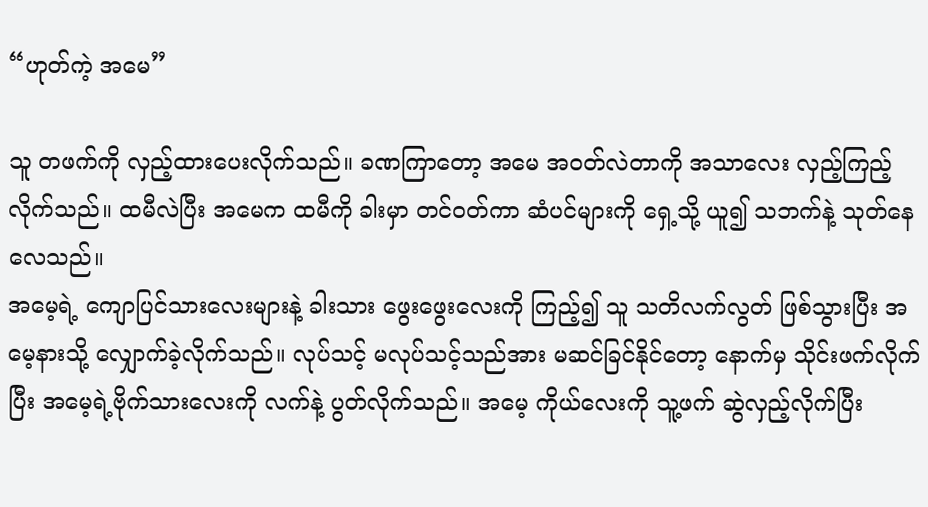“ဟုတ်ကဲ့ အမေ”

သူ တဖက်ကို လှည့်ထားပေးလိုက်သည်။ ခဏကြာတော့ အမေ အဝတ်လဲတာကို အသာလေး လှည့်ကြည့်လိုက်သည်။ ထမီလဲပြီး အမေက ထမီကို ခါးမှာ တင်ဝတ်ကာ ဆံပင်များကို ရှေ့သို့ ယူ၍ သဘက်နဲ့ သုတ်နေလေသည်။
အမေ့ရဲ့ ကျောပြင်သားလေးများနဲ့ ခါးသား ဖွေးဖွေးလေးကို ကြည့်၍ သူ သတိလက်လွတ် ဖြစ်သွားပြီး အမေ့နားသို့ လျှောက်ခဲ့လိုက်သည်။ လုပ်သင့် မလုပ်သင့်သည်အား မဆင်ခြင်နိုင်တော့ နောက်မှ သိုင်းဖက်လိုက်ပြီး အမေ့ရဲ့ဗိုက်သားလေးကို လက်နဲ့ ပွတ်လိုက်သည်။ အမေ့ ကိုယ်လေးကို သူ့ဖက် ဆွဲလှည့်လိုက်ပြီး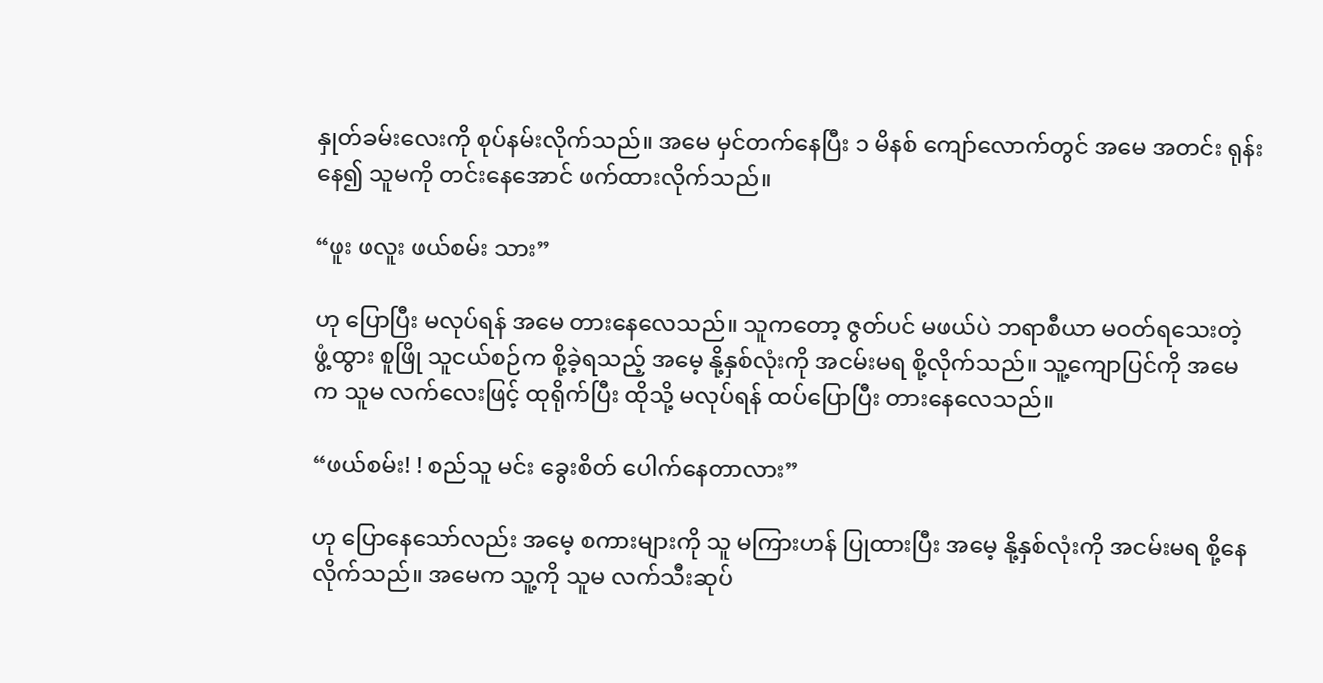နှုတ်ခမ်းလေးကို စုပ်နမ်းလိုက်သည်။ အမေ မှင်တက်နေပြီး ၁ မိနစ် ကျော်လောက်တွင် အမေ အတင်း ရုန်းနေ၍ သူမကို တင်းနေအောင် ဖက်ထားလိုက်သည်။

“ဖူး ဖလူး ဖယ်စမ်း သား”

ဟု ပြောပြီး မလုပ်ရန် အမေ တားနေလေသည်။ သူကတော့ ဇွတ်ပင် မဖယ်ပဲ ဘရာစီယာ မဝတ်ရသေးတဲ့ ဖွံ့ထွား စူဖြို သူငယ်စဉ်က စို့ခဲ့ရသည့် အမေ့ နို့နှစ်လုံးကို အငမ်းမရ စို့လိုက်သည်။ သူ့ကျောပြင်ကို အမေက သူမ လက်လေးဖြင့် ထုရိုက်ပြီး ထိုသို့ မလုပ်ရန် ထပ်ပြောပြီး တားနေလေသည်။

“ဖယ်စမ်း! ! စည်သူ မင်း ခွေးစိတ် ပေါက်နေတာလား”

ဟု ပြောနေသော်လည်း အမေ့ စကားများကို သူ မကြားဟန် ပြုထားပြီး အမေ့ နို့နှစ်လုံးကို အငမ်းမရ စို့နေလိုက်သည်။ အမေက သူ့ကို သူမ လက်သီးဆုပ်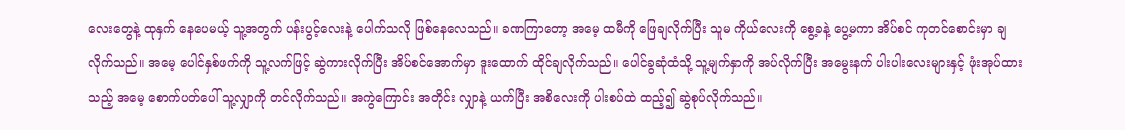လေးတွေနဲ့ ထုနှက် နေပေမယ့် သူ့အတွက် ပန်းပွင့်လေးနဲ့ ပေါက်သလို ဖြစ်နေလေသည်။ ခဏကြာတော့ အမေ့ ထမီကို ဖြေချလိုက်ပြီး သူမ ကိုယ်လေးကို စွေ့ခနဲ့ ပွေ့မကာ အိပ်စင် ကုတင်စောင်းမှာ ချလိုက်သည်။ အမေ့ ပေါင်နှစ်ဖက်ကို သူ့လက်ဖြင့် ဆွဲကားလိုက်ပြီး အိပ်စင်အောက်မှာ ဒူးထောက် ထိုင်ချလိုက်သည်။ ပေါင်ခွဆုံထံသို့ သူ့မျက်နှာကို အပ်လိုက်ပြီး အမွေးနက် ပါးပါးလေးများနှင့် ဖုံးအုပ်ထားသည့် အမေ့ စောက်ပတ်ပေါ် သူ့လျှာကို တင်လိုက်သည်။ အကွဲကြောင်း အတိုင်း လျှာနဲ့ ယက်ပြီး အစိလေးကို ပါးစပ်ထဲ ထည့်၍ ဆွဲစုပ်လိုက်သည်။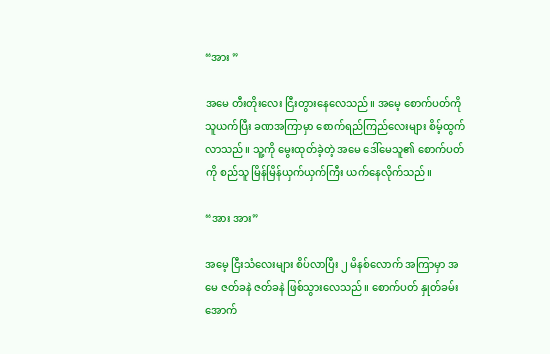“အား ”

အမေ တီးတိုးလေး ငြီးတွားနေလေသည်။ အမေ့ စောက်ပတ်ကို သူယက်ပြီး ခဏအကြာမှာ စောက်ရည်ကြည်လေးများ စိမ့်ထွက်လာသည်။ သူ့ကို မွေးထုတ်ခဲ့တဲ့ အမေ ဒေါ်မေသူ၏ စောက်ပတ်ကို စည်သူ မြိန်မြိန်ယှက်ယှက်ကြီး ယက်နေလိုက်သည်။

“အား အား”

အမေ့ ငြီးသံလေးများ စိပ်လာပြီး ၂ မိနစ်လောက် အကြာမှာ အမေ ဇတ်ခနဲ ဇတ်ခနဲ ဖြစ်သွားလေသည်။ စောက်ပတ် နှုတ်ခမ်းအောက်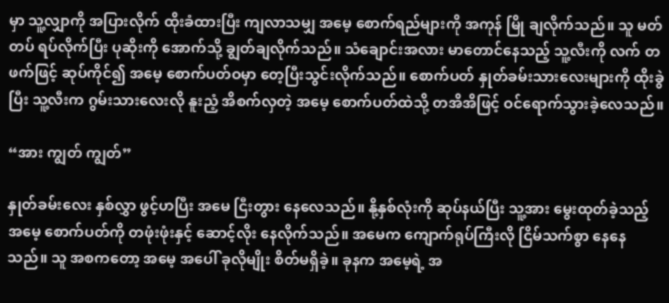မှာ သူ့လျှာကို အပြားလိုက် ထိုးခံထားပြီး ကျလာသမျှ အမေ့ စောက်ရည်များကို အကုန် မြို ချလိုက်သည်။ သူ မတ်တပ် ရပ်လိုက်ပြီး ပုဆိုးကို အောက်သို့ ချွတ်ချလိုက်သည်။ သံချောင်းအလား မာတောင်နေသည့် သူ့လီးကို လက် တဖက်ဖြင့် ဆုပ်ကိုင်၍ အမေ့ စောက်ပတ်ဝမှာ တေ့ပြီးသွင်းလိုက်သည်။ စောက်ပတ် နှုတ်ခမ်းသားလေးများကို ထိုးခွဲပြီး သူ့လီးက ဂွမ်းသားလေးလို နူးညံ့ အိစက်လှတဲ့ အမေ့ စောက်ပတ်ထဲသို့ တအိအိဖြင့် ဝင်ရောက်သွားခဲ့လေသည်။

“အား ကျွတ် ကျွတ်”

နှုတ်ခမ်းလေး နှစ်လွှာ ဖွင့်ဟပြီး အမေ ငြီးတွား နေလေသည်။ နို့နှစ်လုံးကို ဆုပ်နယ်ပြီး သူ့အား မွေးထုတ်ခဲ့သည့် အမေ့ စောက်ပတ်ကို တဖုံးဖုံးနှင့် ဆောင့်လိုး နေလိုက်သည်။ အမေက ကျောက်ရုပ်ကြီးလို ငြိမ်သက်စွာ နေနေသည်။ သူ အစကတော့ အမေ့ အပေါ် ခုလိုမျိုး စိတ်မရှိခဲ့။ ခုနက အမေ့ရဲ့ အ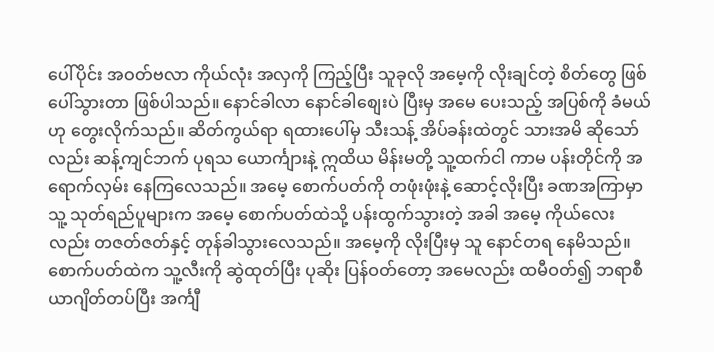ပေါ်ပိုင်း အဝတ်ဗလာ ကိုယ်လုံး အလှကို ကြည့်ပြီး သူခုလို အမေ့ကို လိုးချင်တဲ့ စိတ်တွေ ဖြစ်ပေါ်သွားတာ ဖြစ်ပါသည်။ နောင်ခါလာ နောင်ခါစျေးပဲ ပြီးမှ အမေ ပေးသည့် အပြစ်ကို ခံမယ်ဟု တွေးလိုက်သည်။ ဆိတ်ကွယ်ရာ ရထားပေါ်မှ သီးသန့် အိပ်ခန်းထဲတွင် သားအမိ ဆိုသော်လည်း ဆန့်ကျင်ဘက် ပုရသ ယောင်္ကျားနဲ့ ဣထိယ မိန်းမတို့ သူ့ထက်ငါ ကာမ ပန်းတိုင်ကို အရောက်လှမ်း နေကြလေသည်။ အမေ့ စောက်ပတ်ကို တဖုံးဖုံးနဲ့ ဆောင့်လိုးပြီး ခဏအကြာမှာ သူ့ သုတ်ရည်ပူများက အမေ့ စောက်ပတ်ထဲသို့ ပန်းထွက်သွားတဲ့ အခါ အမေ့ ကိုယ်လေးလည်း တဇတ်ဇတ်နှင့် တုန်ခါသွားလေသည်။ အမေ့ကို လိုးပြီးမှ သူ နောင်တရ နေမိသည်။ စောက်ပတ်ထဲက သူ့လီးကို ဆွဲထုတ်ပြီး ပုဆိုး ပြန်ဝတ်တော့ အမေလည်း ထမီဝတ်၍ ဘရာစီယာဂျိတ်တပ်ပြီး အင်္ကျီ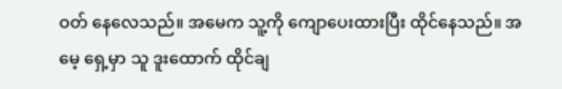ဝတ် နေလေသည်။ အမေက သူ့ကို ကျောပေးထားပြီး ထိုင်နေသည်။ အမေ့ ရှေ့မှာ သူ ဒူးထောက် ထိုင်ချ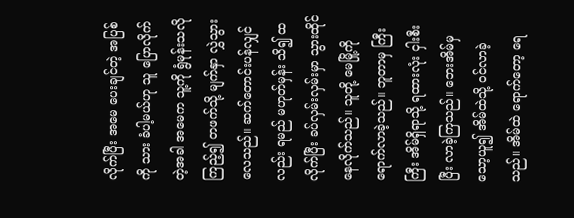လိုက်ပြီး အမေ ပေးချင်တဲ့ အပြစ်ကို သား ခံပါ့မယ်ဟု သူ ပြောလိုက်တဲ့အခါ အမေက သူ့ကို ရွံမုန်းသလို ကြည့်၍ တဖက်သို့ မျက်နှာ လွှဲသွားလေသည်။ ဆက်တောင်းပန်လျှင်လည်း ရမည် မဟုတ်မှန်း သိ၍ ထလိုက်ပြီး ခပ်လှမ်းလှမ်းမှာ သွားထိုင် နေလိုက်သည်။ သူတို့ မေမြို့ကို ရောက်လာခဲ့သည်။ ဘူတာမှ ကြီးကြီး အိမ်ရှိရာသို့ ရထားလုံး ငှါးစီးပြီး လာခဲ့ကြသည်။ ဘေးအိမ်မှ သော့ယူ၍ အိမ်ထဲသို့ ဝင်လာခဲ့သည်။ အိမ်ထဲ ရောက်တော့ ရေ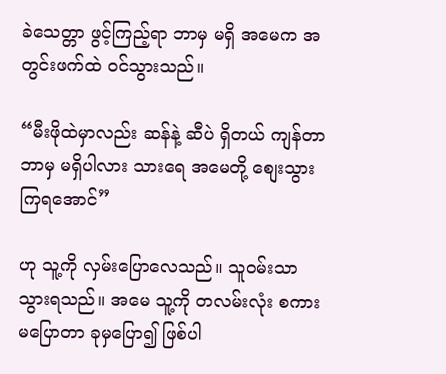ခဲသေတ္တာ ဖွင့်ကြည့်ရာ ဘာမှ မရှိ အမေက အတွင်းဖက်ထဲ ဝင်သွားသည်။

“မီးဖိုထဲမှာလည်း ဆန်နဲ့ ဆီပဲ ရှိတယ် ကျန်တာ ဘာမှ မရှိပါလား သားရေ အမေတို့ စျေးသွားကြရအောင်”

ဟု သူ့ကို လှမ်းပြောလေသည်။ သူဝမ်းသာ သွားရသည်။ အမေ သူ့ကို တလမ်းလုံး စကား မပြောတာ ခုမှပြော၍ ဖြစ်ပါ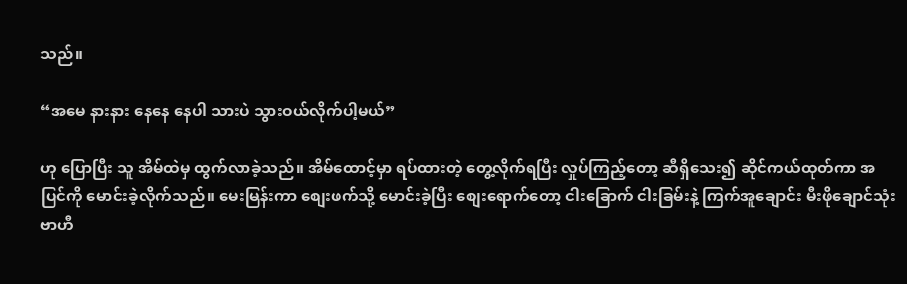သည်။

“အမေ နားနား နေနေ နေပါ သားပဲ သွားဝယ်လိုက်ပါ့မယ်”

ဟု ပြောပြီး သူ အိမ်ထဲမှ ထွက်လာခဲ့သည်။ အိမ်ထောင့်မှာ ရပ်ထားတဲ့ တွေ့လိုက်ရပြီး လှုပ်ကြည့်တော့ ဆီရှိသေး၍ ဆိုင်ကယ်ထုတ်ကာ အပြင်ကို မောင်းခဲ့လိုက်သည်။ မေးမြန်းကာ စျေးဖက်သို့ မောင်းခဲ့ပြီး စျေးရောက်တော့ ငါးခြောက် ငါးခြမ်းနဲ့ ကြက်အူချောင်း မီးဖိုချောင်သုံး ဗာဟီ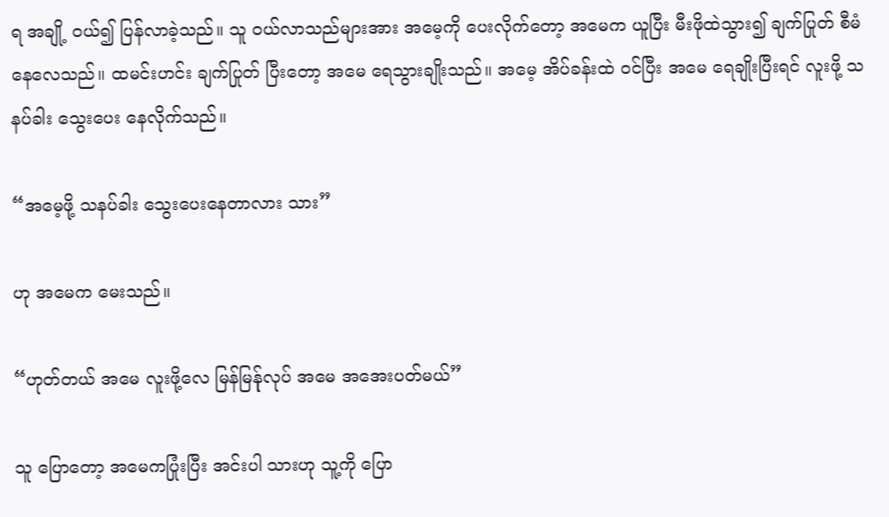ရ အချို့ ဝယ်၍ ပြန်လာခဲ့သည်။ သူ ဝယ်လာသည်များအား အမေ့ကို ပေးလိုက်တော့ အမေက ယူပြီး မီးဖိုထဲသွား၍ ချက်ပြုတ် စီမံ နေလေသည်။ ထမင်းဟင်း ချက်ပြုတ် ပြီးတော့ အမေ ရေသွားချိုးသည်။ အမေ့ အိပ်ခန်းထဲ ဝင်ပြီး အမေ ရေချိုးပြီးရင် လူးဖို့ သနပ်ခါး သွေးပေး နေလိုက်သည်။

“အမေ့ဖို့ သနပ်ခါး သွေးပေးနေတာလား သား”

ဟု အမေက မေးသည်။

“ဟုတ်တယ် အမေ လူးဖို့လေ မြန်မြန်ုလုပ် အမေ အအေးပတ်မယ်”

သူ ပြောတော့ အမေကပြုံးပြီး အင်းပါ သားဟု သူ့ကို ပြော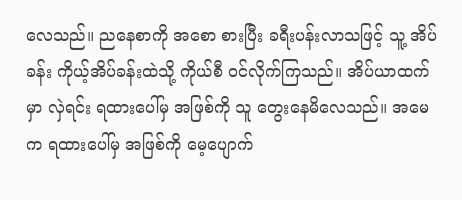လေသည်။ ညနေစာကို အစော စားပြီး ခရီးပန်းလာသဖြင့် သူ့ အိပ်ခန်း ကိုယ့်အိပ်ခန်းထဲသို့ ကိုယ်စီ ဝင်လိုက်ကြသည်။ အိပ်ယာထက်မှာ လှဲရင်း ရထားပေါ်မှ အဖြစ်ကို သူ တွေးနေမိလေသည်။ အမေက ရထားပေါ်မှ အဖြစ်ကို မေ့ပျောက်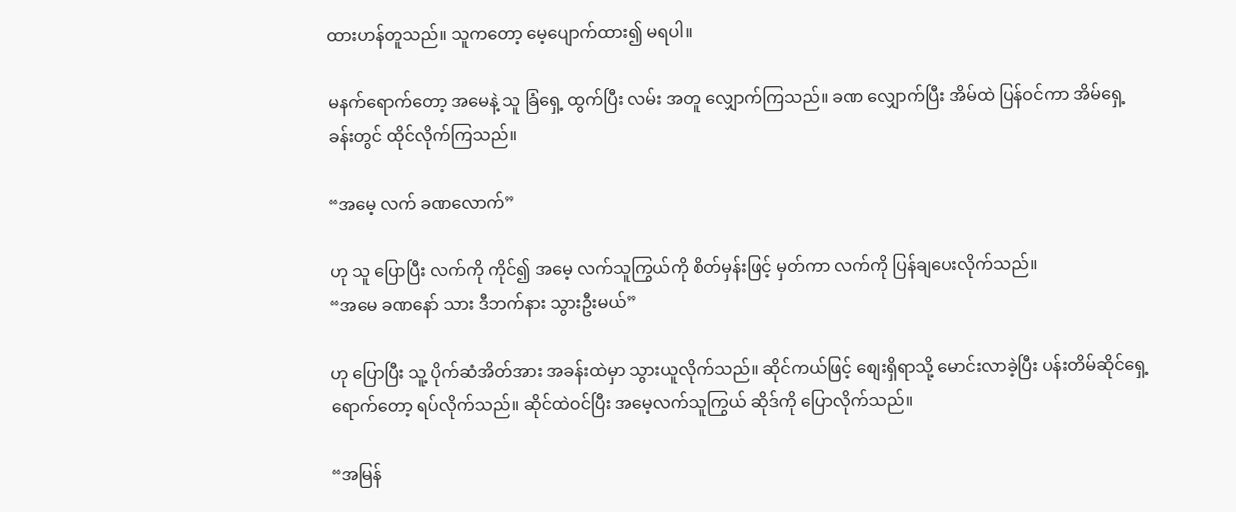ထားဟန်တူသည်။ သူကတော့ မေ့ပျောက်ထား၍ မရပါ။

မနက်ရောက်တော့ အမေနဲ့ သူ ခြံရှေ့ ထွက်ပြီး လမ်း အတူ လျှောက်ကြသည်။ ခဏ လျှောက်ပြီး အိမ်ထဲ ပြန်ဝင်ကာ အိမ်ရှေ့ခန်းတွင် ထိုင်လိုက်ကြသည်။

“အမေ့ လက် ခဏလောက်”

ဟု သူ ပြောပြီး လက်ကို ကိုင်၍ အမေ့ လက်သူကြွယ်ကို စိတ်မှန်းဖြင့် မှတ်ကာ လက်ကို ပြန်ချပေးလိုက်သည်။
“အမေ ခဏနော် သား ဒီဘက်နား သွားဦးမယ်”

ဟု ပြောပြီး သူ့ ပိုက်ဆံအိတ်အား အခန်းထဲမှာ သွားယူလိုက်သည်။ ဆိုင်ကယ်ဖြင့် စျေးရှိရာသို့ မောင်းလာခဲ့ပြီး ပန်းတိမ်ဆိုင်ရှေ့ ရောက်တော့ ရပ်လိုက်သည်။ ဆိုင်ထဲဝင်ပြီး အမေ့လက်သူကြွယ် ဆိုဒ်ကို ပြောလိုက်သည်။

“အမြန်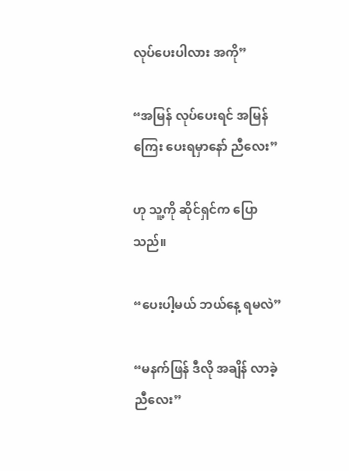လုပ်ပေးပါလား အကို”

“အမြန် လုပ်ပေးရင် အမြန်ကြေး ပေးရမှာနော် ညီလေး”

ဟု သူ့ကို ဆိုင်ရှင်က ပြောသည်။

“ပေးပါ့မယ် ဘယ်နေ့ ရမလဲ”

“မနက်ဖြန် ဒီလို အချိန် လာခဲ့ ညီလေး”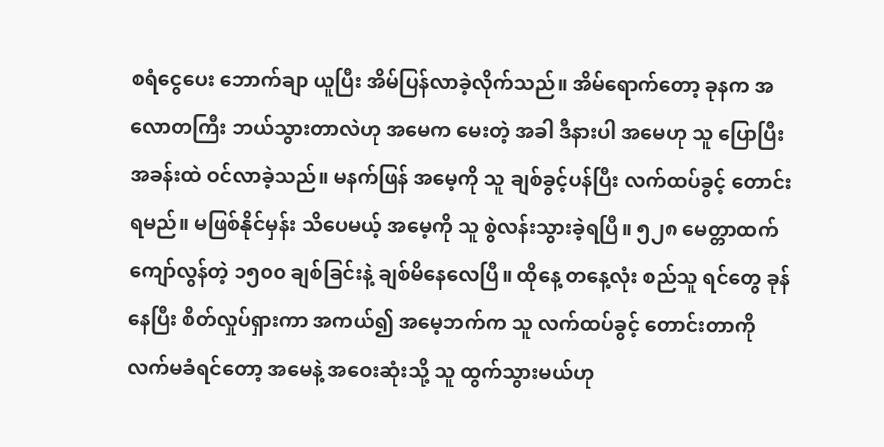စရံငွေပေး ဘောက်ချာ ယူပြီး အိမ်ပြန်လာခဲ့လိုက်သည်။ အိမ်ရောက်တော့ ခုနက အလောတကြီး ဘယ်သွားတာလဲဟု အမေက မေးတဲ့ အခါ ဒီနားပါ အမေဟု သူ ပြောပြီး အခန်းထဲ ဝင်လာခဲ့သည်။ မနက်ဖြန် အမေ့ကို သူ ချစ်ခွင့်ပန်ပြီး လက်ထပ်ခွင့် တောင်းရမည်။ မဖြစ်နိုင်မှန်း သိပေမယ့် အမေ့ကို သူ စွဲလန်းသွားခဲ့ရပြီ။ ၅၂၈ မေတ္တာထက် ကျော်လွန်တဲ့ ၁၅၀၀ ချစ်ခြင်းနဲ့ ချစ်မိနေလေပြီ။ ထိုနေ့ တနေ့လုံး စည်သူ ရင်တွေ ခုန်နေပြီး စိတ်လှုပ်ရှားကာ အကယ်၍ အမေ့ဘက်က သူ လက်ထပ်ခွင့် တောင်းတာကို လက်မခံရင်တော့ အမေနဲ့ အဝေးဆုံးသို့ သူ ထွက်သွားမယ်ဟု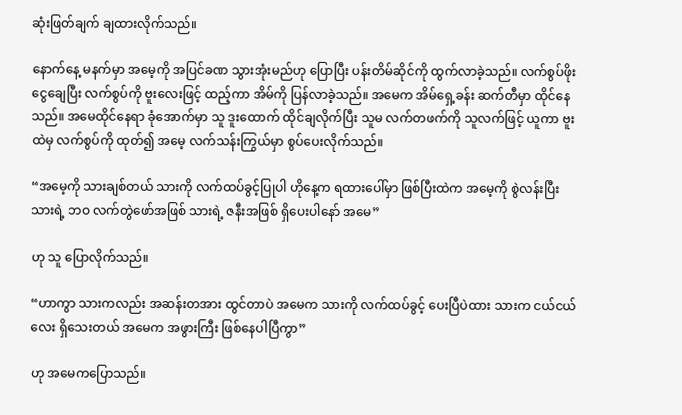ဆုံးဖြတ်ချက် ချထားလိုက်သည်။

နောက်နေ့ မနက်မှာ အမေ့ကို အပြင်ခဏ သွားအုံးမည်ဟု ပြောပြီး ပန်းတိမ်ဆိုင်ကို ထွက်လာခဲ့သည်။ လက်စွပ်ဖိုး ငွေချေပြီး လက်စွပ်ကို ဗူးလေးဖြင့် ထည့်ကာ အိမ်ကို ပြန်လာခဲ့သည်။ အမေက အိမ်ရှေ့ခန်း ဆက်တီမှာ ထိုင်နေသည်။ အမေထိုင်နေရာ ခုံအောက်မှာ သူ ဒူးထောက် ထိုင်ချလိုက်ပြီး သူမ လက်တဖက်ကို သူလက်ဖြင့် ယူကာ ဗူးထဲမှ လက်စွပ်ကို ထုတ်၍ အမေ့ လက်သန်းကြွယ်မှာ စွပ်ပေးလိုက်သည်။

“အမေ့ကို သားချစ်တယ် သားကို လက်ထပ်ခွင့်ပြုပါ ဟိုနေ့က ရထားပေါ်မှာ ဖြစ်ပြီးထဲက အမေ့ကို စွဲလန်းပြီး သားရဲ့ ဘဝ လက်တွဲဖော်အဖြစ် သားရဲ့ ဇနီးအဖြစ် ရှိပေးပါနော် အမေ”

ဟု သူ ပြောလိုက်သည်။

“ဟာကွာ သားကလည်း အဆန်းတအား ထွင်တာပဲ အမေက သားကို လက်ထပ်ခွင့် ပေးပြီပဲထား သားက ငယ်ငယ်လေး ရှိသေးတယ် အမေက အဖွားကြီး ဖြစ်နေပါပြီကွာ”

ဟု အမေကပြောသည်။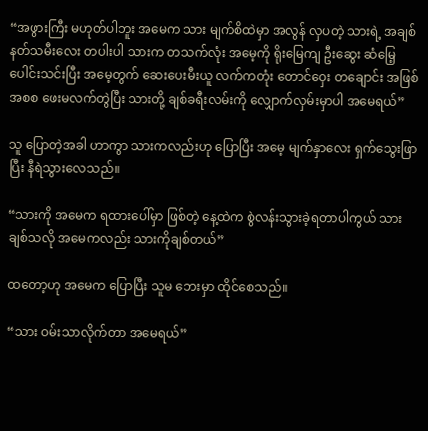“အဖွားကြီး မဟုတ်ပါဘူး အမေက သား မျက်စိထဲမှာ အလွန် လှပတဲ့ သားရဲ့ အချစ် နတ်သမီးလေး တပါးပါ သားက တသက်လုံး အမေ့ကို ရိုးမြေကျ ဦးဆွေး ဆံမြေ့ ပေါင်းသင်းပြီး အမေ့တွက် ဆေးပေးမီးယူ လက်ကတုံး တောင်ဝှေး တချောင်း အဖြစ် အစစ ဖေးမလက်တွဲပြီး သားတို့ ချစ်ခရီးလမ်းကို လျှောက်လှမ်းမှာပါ အမေရယ်”

သူ ပြောတဲ့အခါ ဟာကွာ သားကလည်းဟု ပြောပြီး အမေ့ မျက်နှာလေး ရှက်သွေးဖြာပြီး နီရဲသွားလေသည်။

“သားကို အမေက ရထားပေါ်မှာ ဖြစ်တဲ့ နေ့ထဲက စွဲလန်းသွားခဲ့ရတာပါကွယ် သား ချစ်သလို အမေကလည်း သားကိုချစ်တယ်”

ထတော့ဟု အမေက ပြောပြီး သူမ ဘေးမှာ ထိုင်စေသည်။

“သား ဝမ်းသာလိုက်တာ အမေရယ်”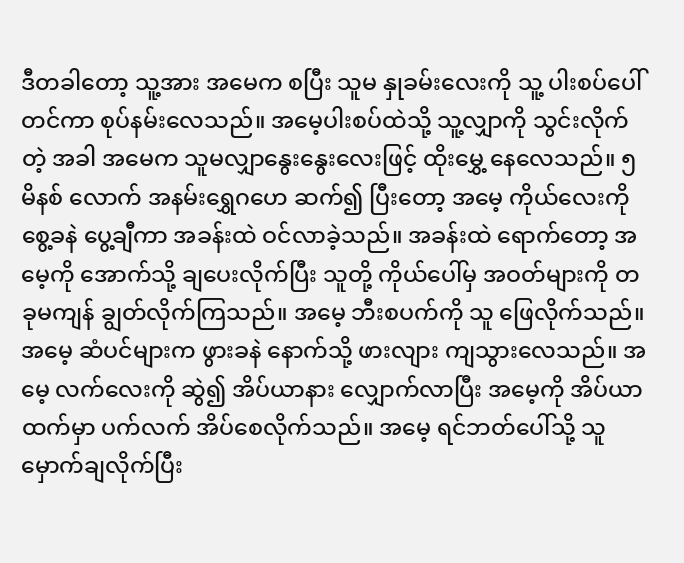ဒီတခါတော့ သူ့အား အမေက စပြီး သူမ နှုခမ်းလေးကို သူ့ ပါးစပ်ပေါ် တင်ကာ စုပ်နမ်းလေသည်။ အမေ့ပါးစပ်ထဲသို့ သူ့လျှာကို သွင်းလိုက်တဲ့ အခါ အမေက သူမလျှာနွေးနွေးလေးဖြင့် ထိုးမွှေ့ နေလေသည်။ ၅ မိနစ် လောက် အနမ်းရွှေဂဟေ ဆက်၍ ပြီးတော့ အမေ့ ကိုယ်လေးကို စွေ့ခနဲ ပွေ့ချီကာ အခန်းထဲ ဝင်လာခဲ့သည်။ အခန်းထဲ ရောက်တော့ အမေ့ကို အောက်သို့ ချပေးလိုက်ပြီး သူတို့ ကိုယ်ပေါ်မှ အဝတ်များကို တခုမကျန် ချွတ်လိုက်ကြသည်။ အမေ့ ဘီးစပက်ကို သူ ဖြေလိုက်သည်။ အမေ့ ဆံပင်များက ဖွားခနဲ နောက်သို့ ဖားလျား ကျသွားလေသည်။ အမေ့ လက်လေးကို ဆွဲ၍ အိပ်ယာနား လျှောက်လာပြီး အမေ့ကို အိပ်ယာထက်မှာ ပက်လက် အိပ်စေလိုက်သည်။ အမေ့ ရင်ဘတ်ပေါ်သို့ သူ မှောက်ချလိုက်ပြီး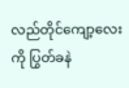လည်တိုင်ကျော့လေးကို ပြွတ်ခနဲ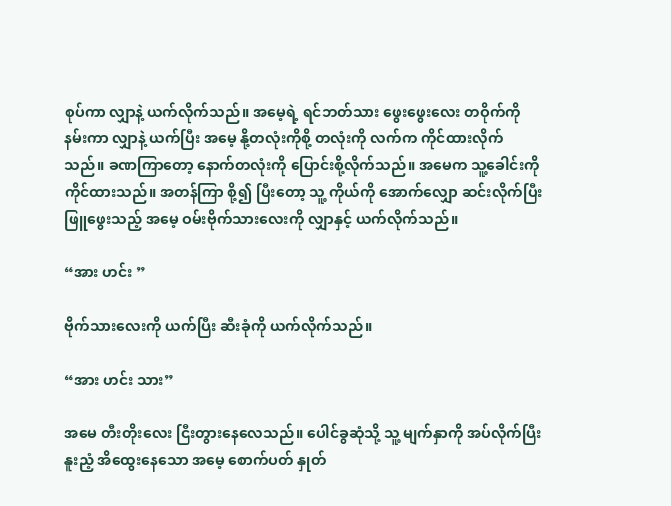စုပ်ကာ လျှာနဲ့ ယက်လိုက်သည်။ အမေ့ရဲ့ ရင်ဘတ်သား ဖွေးဖွေးလေး တဝိုက်ကို နမ်းကာ လျှာနဲ့ ယက်ပြီး အမေ့ နို့တလုံးကိုစို့ တလုံးကို လက်က ကိုင်ထားလိုက်သည်။ ခဏကြာတော့ နောက်တလုံးကို ပြောင်းစို့လိုက်သည်။ အမေက သူ့ခေါင်းကို ကိုင်ထားသည်။ အတန်ကြာ စို့၍ ပြီးတော့ သူ့ ကိုယ်ကို အောက်လျှော ဆင်းလိုက်ပြီး ဖြူဖွေးသည့် အမေ့ ဝမ်းဗိုက်သားလေးကို လျှာနှင့် ယက်လိုက်သည်။

“အား ဟင်း ”

ဗိုက်သားလေးကို ယက်ပြီး ဆီးခုံကို ယက်လိုက်သည်။

“အား ဟင်း သား”

အမေ တီးတိုးလေး ငြီးတွားနေလေသည်။ ပေါင်ခွဆုံသို့ သူ့ မျက်နှာကို အပ်လိုက်ပြီး နူးညံ့ အိထွေးနေသော အမေ့ စောက်ပတ် နှုတ်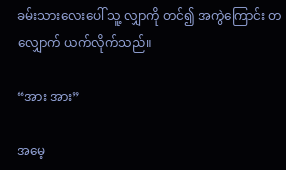ခမ်းသားလေးပေါ် သူ့ လျှာကို တင်၍ အကွဲကြောင်း တလျှောက် ယက်လိုက်သည်။

“အား အား”

အမေ့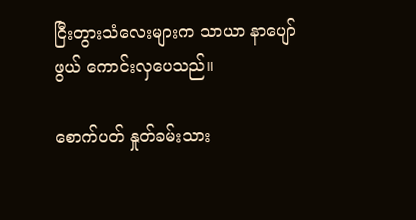ငြီးတွားသံလေးများက သာယာ နာပျော်ဖွယ် ကောင်းလှပေသည်။

စောက်ပတ် နှုတ်ခမ်းသား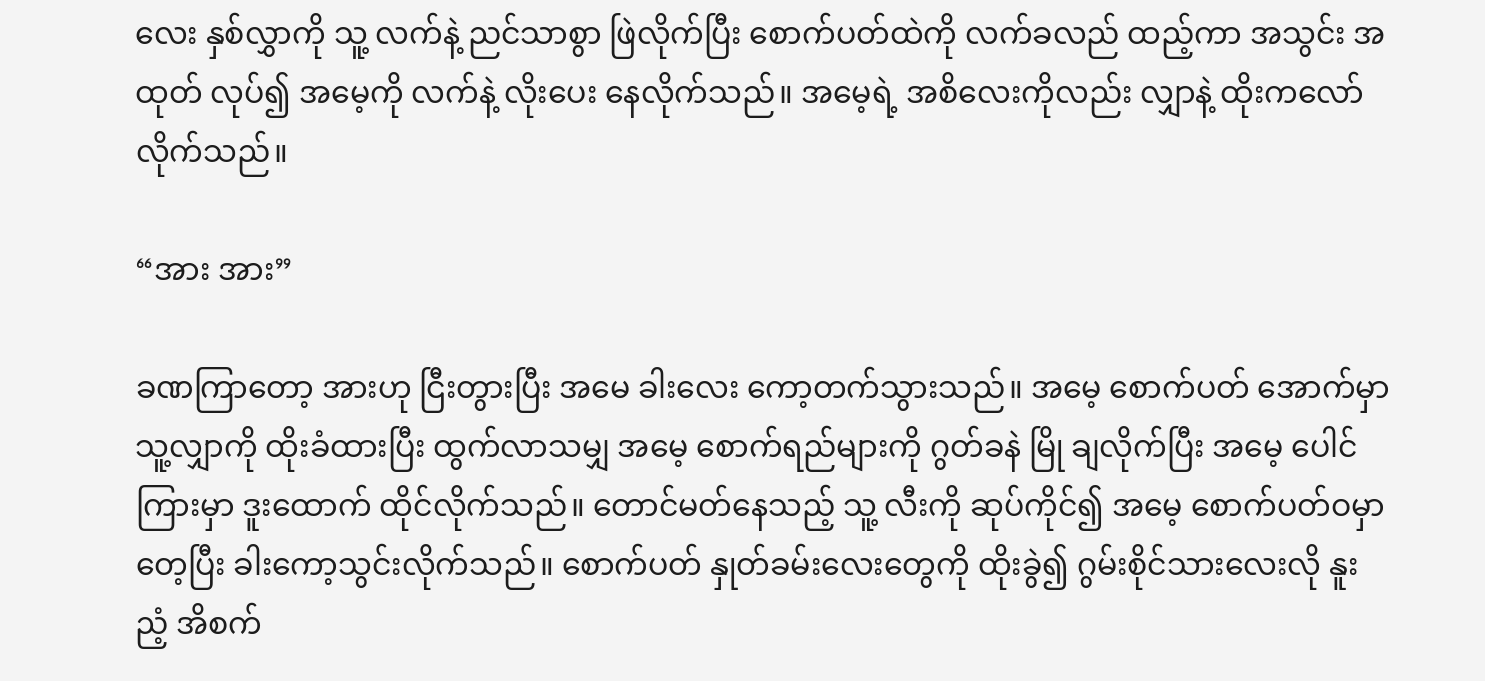လေး နှစ်လွှာကို သူ့ လက်နဲ့ ညင်သာစွာ ဖြဲလိုက်ပြီး စောက်ပတ်ထဲကို လက်ခလည် ထည့်ကာ အသွင်း အထုတ် လုပ်၍ အမေ့ကို လက်နဲ့ လိုးပေး နေလိုက်သည်။ အမေ့ရဲ့ အစိလေးကိုလည်း လျှာနဲ့ ထိုးကလော်လိုက်သည်။

“အား အား”

ခဏကြာတော့ အားဟု ငြီးတွားပြီး အမေ ခါးလေး ကော့တက်သွားသည်။ အမေ့ စောက်ပတ် အောက်မှာ သူ့လျှာကို ထိုးခံထားပြီး ထွက်လာသမျှ အမေ့ စောက်ရည်များကို ဂွတ်ခနဲ မြို ချလိုက်ပြီး အမေ့ ပေါင်ကြားမှာ ဒူးထောက် ထိုင်လိုက်သည်။ တောင်မတ်နေသည့် သူ့ လီးကို ဆုပ်ကိုင်၍ အမေ့ စောက်ပတ်ဝမှာ တေ့ပြီး ခါးကော့သွင်းလိုက်သည်။ စောက်ပတ် နှုတ်ခမ်းလေးတွေကို ထိုးခွဲ၍ ဂွမ်းစိုင်သားလေးလို နူးညံ့ အိစက်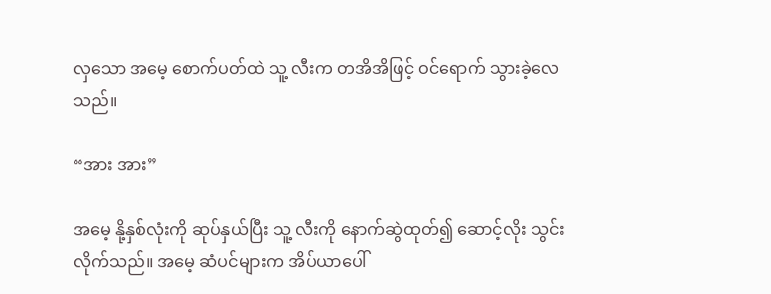လှသော အမေ့ စောက်ပတ်ထဲ သူ့ လီးက တအိအိဖြင့် ဝင်ရောက် သွားခဲ့လေသည်။

“အား အား”

အမေ့ နို့နှစ်လုံးကို ဆုပ်နှယ်ပြီး သူ့ လီးကို နောက်ဆွဲထုတ်၍ ဆောင့်လိုး သွင်းလိုက်သည်။ အမေ့ ဆံပင်များက အိပ်ယာပေါ်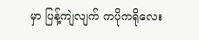မှာ ပြန့်ကျဲလျက် ကပိုကရိုလေး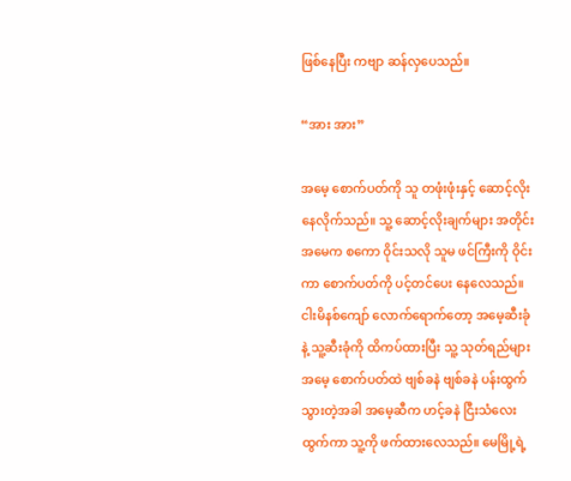ဖြစ်နေပြီး ကဗျာ ဆန်လှပေသည်။

“အား အား”

အမေ့ စောက်ပတ်ကို သူ တဖုံးဖုံးနှင့် ဆောင့်လိုး နေလိုက်သည်။ သူ့ ဆောင့်လိုးချက်များ အတိုင်း အမေက စကော ဝိုင်းသလို သူမ ဖင်ကြီးကို ဝိုင်းကာ စောက်ပတ်ကို ပင့်တင်ပေး နေလေသည်။ ငါးမိနစ်ကျော် လောက်ရောက်တော့ အမေ့ဆီးခုံနဲ့ သူ့ဆီးခုံကို ထိကပ်ထားပြီး သူ့ သုတ်ရည်များ အမေ့ စောက်ပတ်ထဲ ဗျစ်ခနဲ ဗျစ်ခနဲ ပန်းထွက် သွားတဲ့အခါ အမေ့ဆီက ဟင့်ခနဲ ငြီးသံလေး ထွက်ကာ သူ့ကို ဖက်ထားလေသည်။ မေမြို့ရဲ့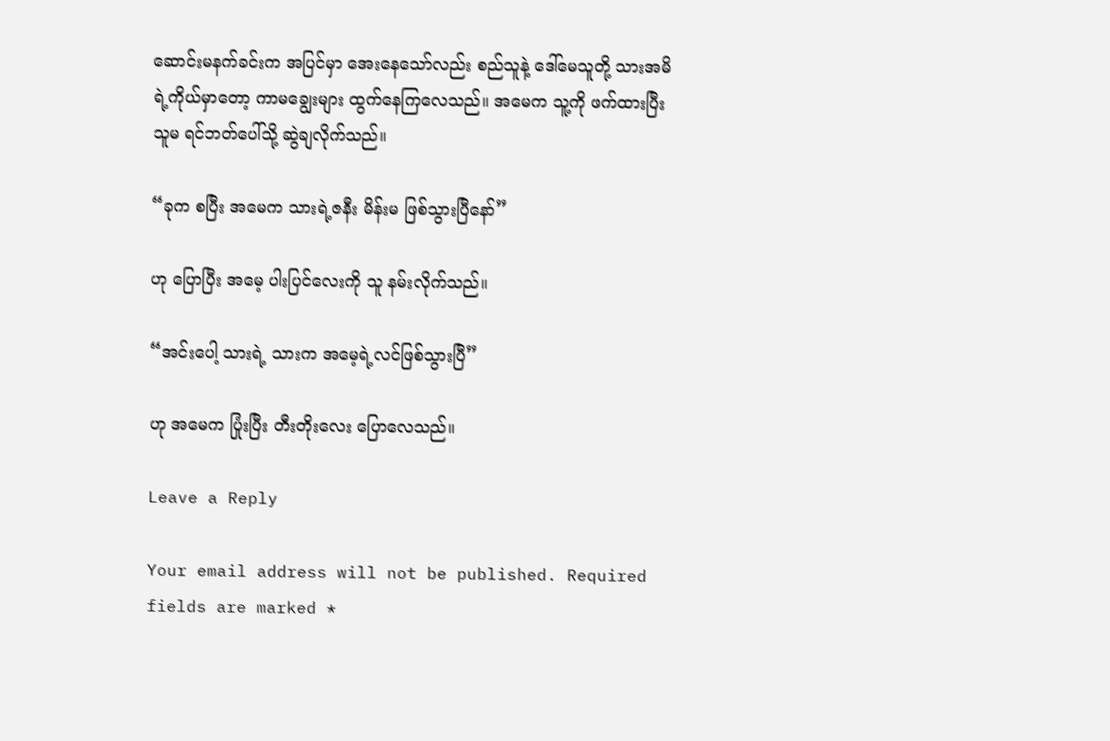ဆောင်းမနက်ခင်းက အပြင်မှာ အေးနေသော်လည်း စည်သူနဲ့ ဒေါ်မေသူတို့ သားအမိရဲ့ကိုယ်မှာတော့ ကာမချွေးများ ထွက်နေကြလေသည်။ အမေက သူ့ကို ဖက်ထားပြီး သူမ ရင်ဘတ်ပေါ်သို့ ဆွဲချလိုက်သည်။

“ခုက စပြီး အမေက သားရဲ့ဇနီး မိန်းမ ဖြစ်သွားပြီနော်”

ဟု ပြောပြီး အမေ့ ပါးပြင်လေးကို သူ နမ်းလိုက်သည်။

“အင်းပေါ့ သားရဲ့ သားက အမေ့ရဲ့လင်ဖြစ်သွားပြီ”

ဟု အမေက ပြုံးပြီး တီးတိုးလေး ပြောလေသည်။

Leave a Reply

Your email address will not be published. Required fields are marked *